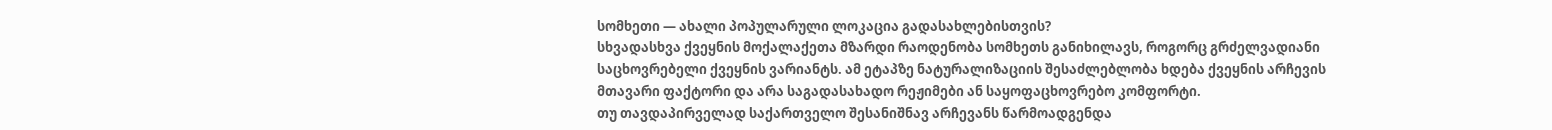სომხეთი — ახალი პოპულარული ლოკაცია გადასახლებისთვის?
სხვადასხვა ქვეყნის მოქალაქეთა მზარდი რაოდენობა სომხეთს განიხილავს, როგორც გრძელვადიანი საცხოვრებელი ქვეყნის ვარიანტს. ამ ეტაპზე ნატურალიზაციის შესაძლებლობა ხდება ქვეყნის არჩევის მთავარი ფაქტორი და არა საგადასახადო რეჟიმები ან საყოფაცხოვრებო კომფორტი.
თუ თავდაპირველად საქართველო შესანიშნავ არჩევანს წარმოადგენდა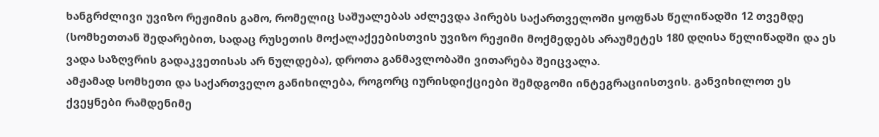ხანგრძლივი უვიზო რეჟიმის გამო, რომელიც საშუალებას აძლევდა პირებს საქართველოში ყოფნას წელიწადში 12 თვემდე (სომხეთთან შედარებით, სადაც რუსეთის მოქალაქეებისთვის უვიზო რეჟიმი მოქმედებს არაუმეტეს 180 დღისა წელიწადში და ეს ვადა საზღვრის გადაკვეთისას არ ნულდება), დროთა განმავლობაში ვითარება შეიცვალა.
ამჟამად სომხეთი და საქართველო განიხილება, როგორც იურისდიქციები შემდგომი ინტეგრაციისთვის. განვიხილოთ ეს ქვეყნები რამდენიმე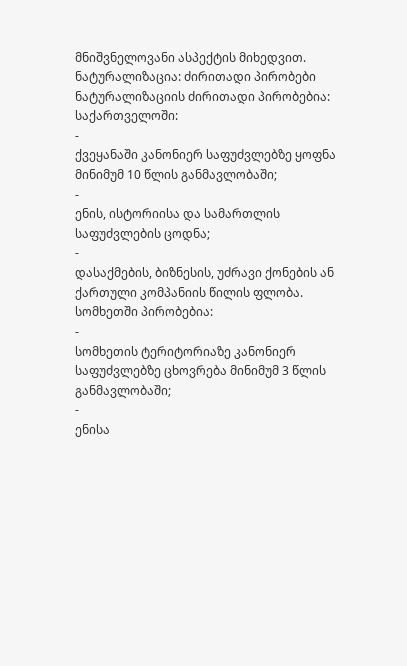მნიშვნელოვანი ასპექტის მიხედვით.
ნატურალიზაცია: ძირითადი პირობები
ნატურალიზაციის ძირითადი პირობებია:
საქართველოში:
-
ქვეყანაში კანონიერ საფუძვლებზე ყოფნა მინიმუმ 10 წლის განმავლობაში;
-
ენის, ისტორიისა და სამართლის საფუძვლების ცოდნა;
-
დასაქმების, ბიზნესის, უძრავი ქონების ან ქართული კომპანიის წილის ფლობა.
სომხეთში პირობებია:
-
სომხეთის ტერიტორიაზე კანონიერ საფუძვლებზე ცხოვრება მინიმუმ 3 წლის განმავლობაში;
-
ენისა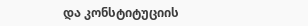და კონსტიტუციის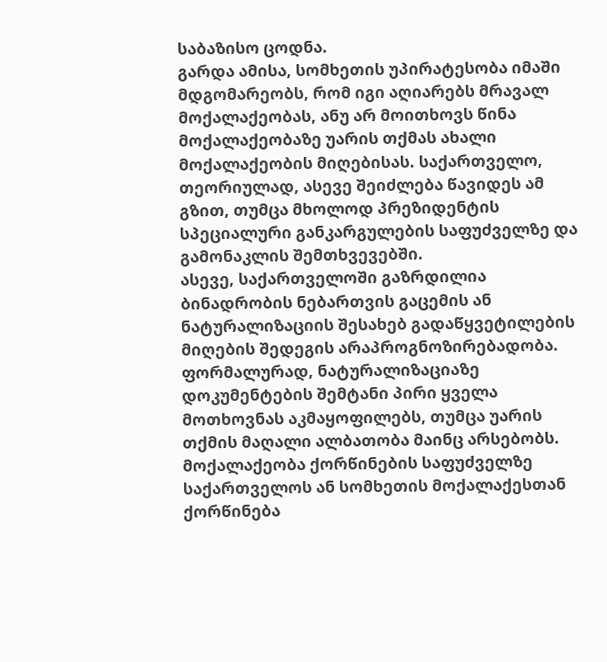საბაზისო ცოდნა.
გარდა ამისა, სომხეთის უპირატესობა იმაში მდგომარეობს, რომ იგი აღიარებს მრავალ მოქალაქეობას, ანუ არ მოითხოვს წინა მოქალაქეობაზე უარის თქმას ახალი მოქალაქეობის მიღებისას. საქართველო, თეორიულად, ასევე შეიძლება წავიდეს ამ გზით, თუმცა მხოლოდ პრეზიდენტის სპეციალური განკარგულების საფუძველზე და გამონაკლის შემთხვევებში.
ასევე, საქართველოში გაზრდილია ბინადრობის ნებართვის გაცემის ან ნატურალიზაციის შესახებ გადაწყვეტილების მიღების შედეგის არაპროგნოზირებადობა. ფორმალურად, ნატურალიზაციაზე დოკუმენტების შემტანი პირი ყველა მოთხოვნას აკმაყოფილებს, თუმცა უარის თქმის მაღალი ალბათობა მაინც არსებობს.
მოქალაქეობა ქორწინების საფუძველზე
საქართველოს ან სომხეთის მოქალაქესთან ქორწინება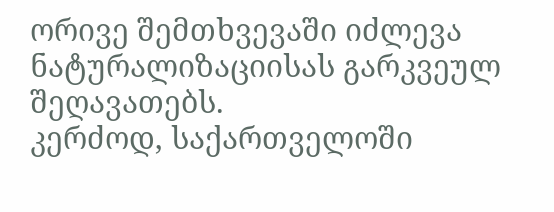ორივე შემთხვევაში იძლევა ნატურალიზაციისას გარკვეულ შეღავათებს.
კერძოდ, საქართველოში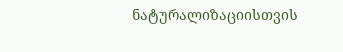ნატურალიზაციისთვის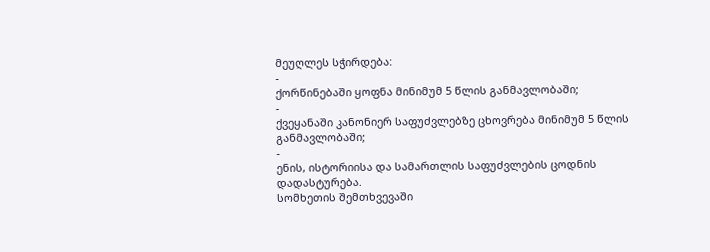მეუღლეს სჭირდება:
-
ქორწინებაში ყოფნა მინიმუმ 5 წლის განმავლობაში;
-
ქვეყანაში კანონიერ საფუძვლებზე ცხოვრება მინიმუმ 5 წლის განმავლობაში;
-
ენის, ისტორიისა და სამართლის საფუძვლების ცოდნის დადასტურება.
სომხეთის შემთხვევაში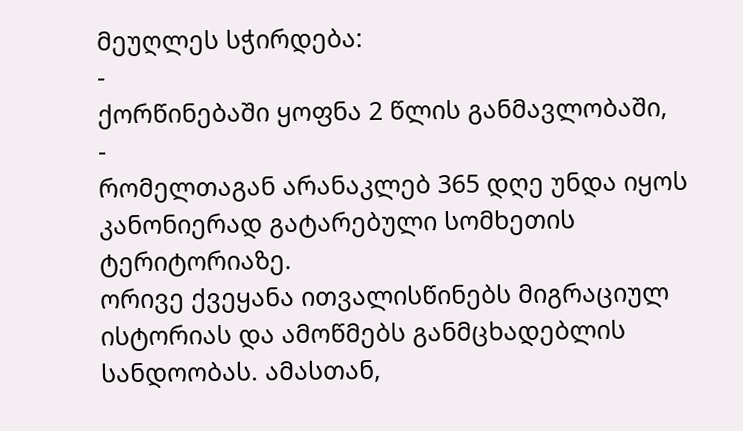მეუღლეს სჭირდება:
-
ქორწინებაში ყოფნა 2 წლის განმავლობაში,
-
რომელთაგან არანაკლებ 365 დღე უნდა იყოს კანონიერად გატარებული სომხეთის ტერიტორიაზე.
ორივე ქვეყანა ითვალისწინებს მიგრაციულ ისტორიას და ამოწმებს განმცხადებლის სანდოობას. ამასთან,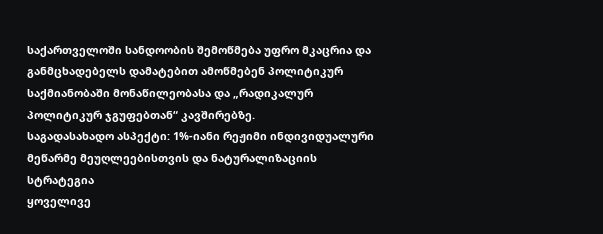საქართველოში სანდოობის შემოწმება უფრო მკაცრია და განმცხადებელს დამატებით ამოწმებენ პოლიტიკურ საქმიანობაში მონაწილეობასა და „რადიკალურ პოლიტიკურ ჯგუფებთან“ კავშირებზე.
საგადასახადო ასპექტი: 1%-იანი რეჟიმი ინდივიდუალური მეწარმე მეუღლეებისთვის და ნატურალიზაციის სტრატეგია
ყოველივე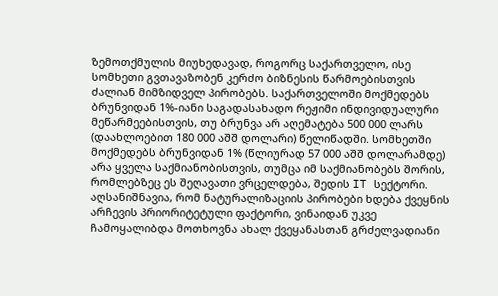ზემოთქმულის მიუხედავად, როგორც საქართველო, ისე სომხეთი გვთავაზობენ კერძო ბიზნესის წარმოებისთვის ძალიან მიმზიდველ პირობებს. საქართველოში მოქმედებს ბრუნვიდან 1%-იანი საგადასახადო რეჟიმი ინდივიდუალური მეწარმეებისთვის, თუ ბრუნვა არ აღემატება 500 000 ლარს (დაახლოებით 180 000 აშშ დოლარი) წელიწადში. სომხეთში მოქმედებს ბრუნვიდან 1% (წლიურად 57 000 აშშ დოლარამდე) არა ყველა საქმიანობისთვის, თუმცა იმ საქმიანობებს შორის, რომლებზეც ეს შეღავათი ვრცელდება, შედის IT სექტორი.
აღსანიშნავია, რომ ნატურალიზაციის პირობები ხდება ქვეყნის არჩევის პრიორიტეტული ფაქტორი, ვინაიდან უკვე ჩამოყალიბდა მოთხოვნა ახალ ქვეყანასთან გრძელვადიანი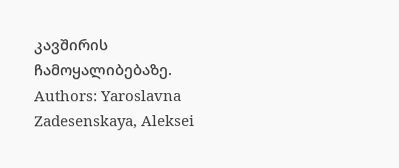კავშირის ჩამოყალიბებაზე.
Authors: Yaroslavna Zadesenskaya, Aleksei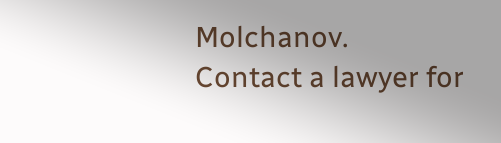Molchanov.
Contact a lawyer for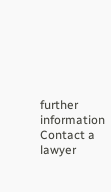further information
Contact a lawyer